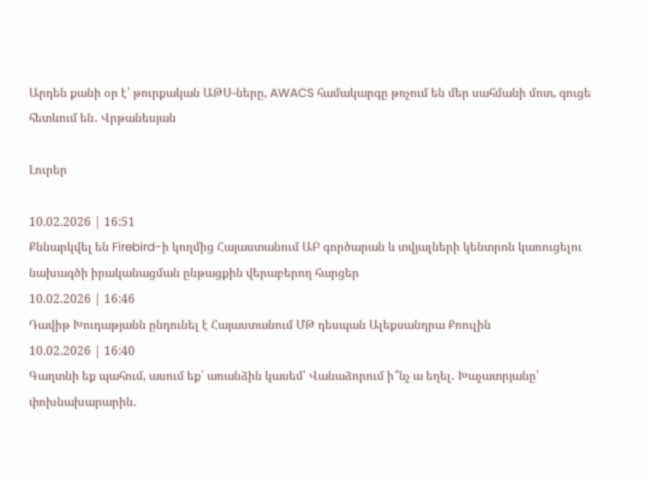Արդեն քանի օր է՝ թուրքական ԱԹՍ-ները, AWACS համակարգը թռչում են մեր սահմանի մոտ, գուցե հետևում են․ Վրթանեսյան

Լուրեր

10.02.2026 | 16:51
Քննարկվել են Firebird-ի կողմից Հայաստանում ԱԲ գործարան և տվյալների կենտրոն կառուցելու նախագծի իրականացման ընթացքին վերաբերող հարցեր
10.02.2026 | 16:46
Դավիթ Խուդաթյանն ընդունել է Հայաստանում ՄԹ դեսպան Ալեքսանդրա Քոուլին
10.02.2026 | 16:40
Գաղտնի եք պահում, ասում եք՝ առանձին կասեմ՝ Վանաձորում ի՞նչ ա եղել․ Խաչատրյանը՝ փոխնախարարին․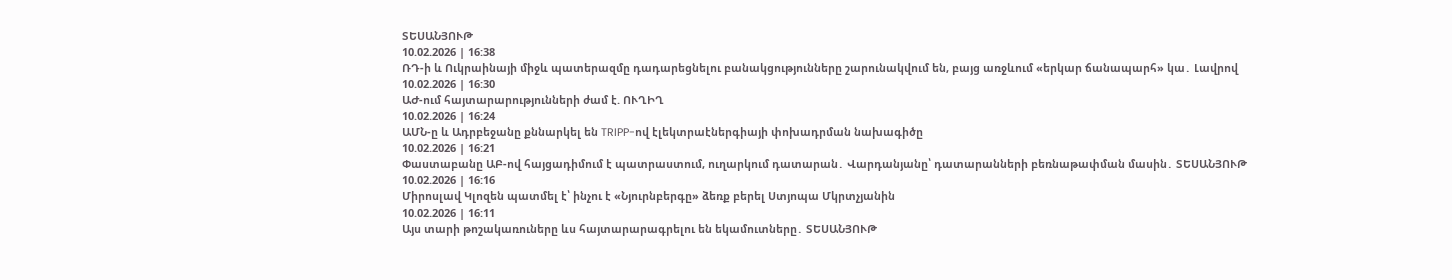ՏԵՍԱՆՅՈՒԹ
10.02.2026 | 16:38
ՌԴ-ի և Ուկրաինայի միջև պատերազմը դադարեցնելու բանակցությունները շարունակվում են, բայց առջևում «երկար ճանապարհ» կա․ Լավրով
10.02.2026 | 16:30
ԱԺ-ում հայտարարությունների ժամ է. ՈՒՂԻՂ
10.02.2026 | 16:24
ԱՄՆ-ը և Ադրբեջանը քննարկել են TRIPP-ով էլեկտրաէներգիայի փոխադրման նախագիծը
10.02.2026 | 16:21
Փաստաբանը ԱԲ-ով հայցադիմում է պատրաստում, ուղարկում դատարան․ Վարդանյանը՝ դատարանների բեռնաթափման մասին․ ՏԵՍԱՆՅՈՒԹ
10.02.2026 | 16:16
Միրոսլավ Կլոզեն պատմել է՝ ինչու է «Նյուրնբերգը» ձեռք բերել Ստյոպա Մկրտչյանին
10.02.2026 | 16:11
Այս տարի թոշակառուները ևս հայտարարագրելու են եկամուտները․ ՏԵՍԱՆՅՈՒԹ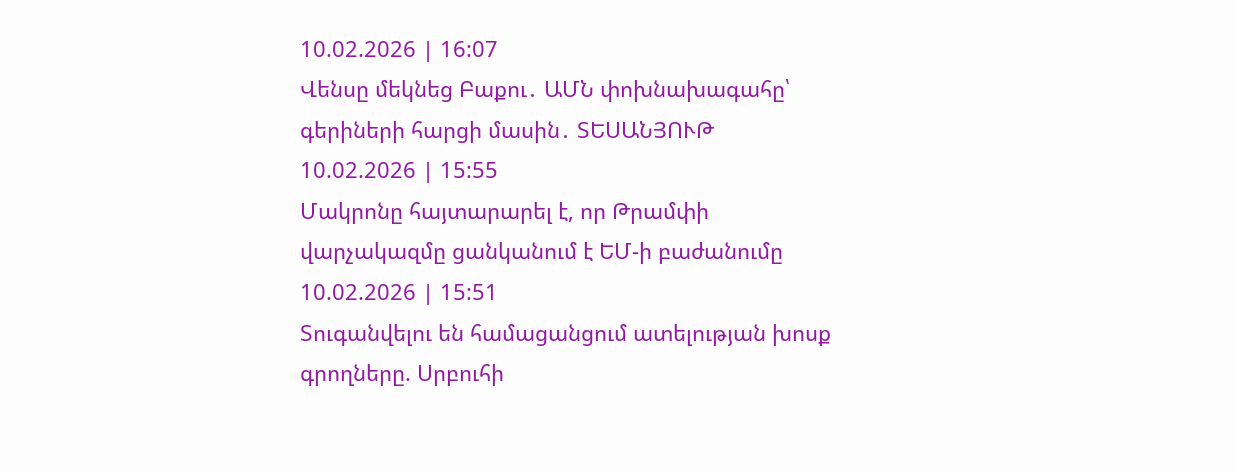10.02.2026 | 16:07
Վենսը մեկնեց Բաքու․ ԱՄՆ փոխնախագահը՝ գերիների հարցի մասին․ ՏԵՍԱՆՅՈՒԹ
10.02.2026 | 15:55
Մակրոնը հայտարարել է, որ Թրամփի վարչակազմը ցանկանում է ԵՄ-ի բաժանումը
10.02.2026 | 15:51
Տուգանվելու են համացանցում ատելության խոսք գրողները. Սրբուհի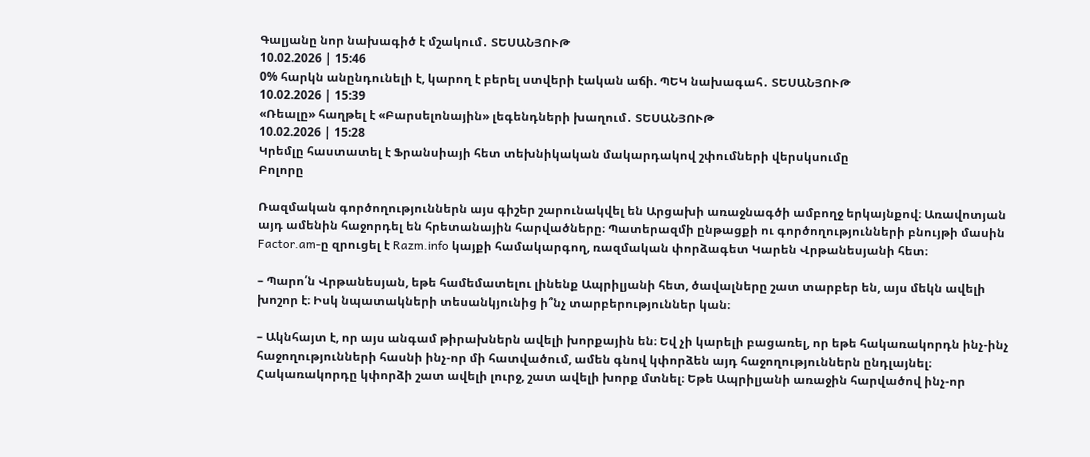Գալյանը նոր նախագիծ է մշակում․ ՏԵՍԱՆՅՈՒԹ
10.02.2026 | 15:46
0% հարկն անընդունելի է, կարող է բերել ստվերի էական աճի. ՊԵԿ նախագահ․ ՏԵՍԱՆՅՈՒԹ
10.02.2026 | 15:39
«Ռեալը» հաղթել է «Բարսելոնային» լեգենդների խաղում․ ՏԵՍԱՆՅՈՒԹ
10.02.2026 | 15:28
Կրեմլը հաստատել է Ֆրանսիայի հետ տեխնիկական մակարդակով շփումների վերսկսումը
Բոլորը

Ռազմական գործողություններն այս գիշեր շարունակվել են Արցախի առաջնագծի ամբողջ երկայնքով։ Առավոտյան այդ ամենին հաջորդել են հրետանային հարվածները։ Պատերազմի ընթացքի ու գործողությունների բնույթի մասին Factor.am-ը զրուցել է Razm.info կայքի համակարգող, ռազմական փորձագետ Կարեն Վրթանեսյանի հետ։

– Պարո՛ն Վրթանեսյան, եթե համեմատելու լինենք Ապրիլյանի հետ, ծավալները շատ տարբեր են, այս մեկն ավելի խոշոր է։ Իսկ նպատակների տեսանկյունից ի՞նչ տարբերություններ կան։

– Ակնհայտ է, որ այս անգամ թիրախներն ավելի խորքային են։ Եվ չի կարելի բացառել, որ եթե հակառակորդն ինչ-ինչ հաջողությունների հասնի ինչ-որ մի հատվածում, ամեն գնով կփորձեն այդ հաջողություններն ընդլայնել։ Հակառակորդը կփորձի շատ ավելի լուրջ, շատ ավելի խորք մտնել։ Եթե Ապրիլյանի առաջին հարվածով ինչ-որ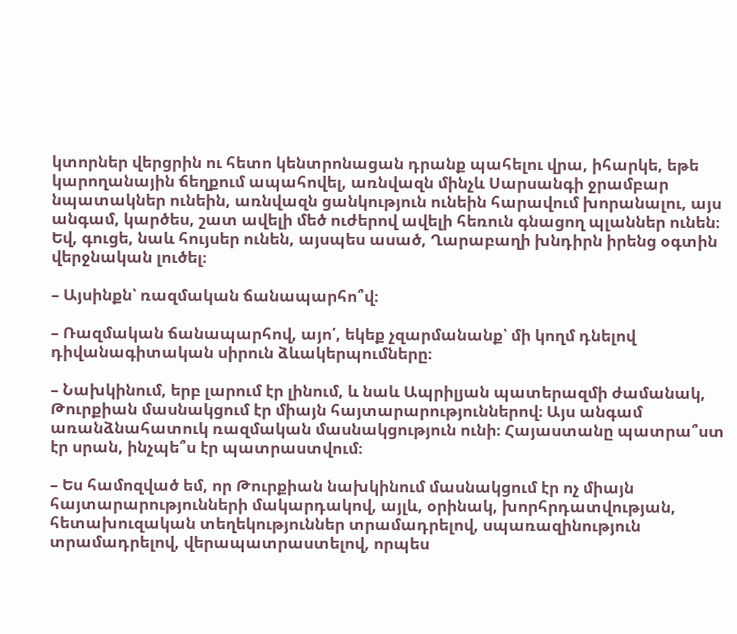կտորներ վերցրին ու հետո կենտրոնացան դրանք պահելու վրա, իհարկե, եթե կարողանային ճեղքում ապահովել, առնվազն մինչև Սարսանգի ջրամբար նպատակներ ունեին, առնվազն ցանկություն ունեին հարավում խորանալու, այս անգամ, կարծես, շատ ավելի մեծ ուժերով ավելի հեռուն գնացող պլաններ ունեն։ Եվ, գուցե, նաև հույսեր ունեն, այսպես ասած, Ղարաբաղի խնդիրն իրենց օգտին վերջնական լուծել։

– Այսինքն՝ ռազմական ճանապարհո՞վ։

– Ռազմական ճանապարհով, այո՛, եկեք չզարմանանք՝ մի կողմ դնելով դիվանագիտական սիրուն ձևակերպումները։

– Նախկինում, երբ լարում էր լինում, և նաև Ապրիլյան պատերազմի ժամանակ, Թուրքիան մասնակցում էր միայն հայտարարություններով։ Այս անգամ առանձնահատուկ ռազմական մասնակցություն ունի։ Հայաստանը պատրա՞ստ էր սրան, ինչպե՞ս էր պատրաստվում։

– Ես համոզված եմ, որ Թուրքիան նախկինում մասնակցում էր ոչ միայն հայտարարությունների մակարդակով, այլև, օրինակ, խորհրդատվության, հետախուզական տեղեկություններ տրամադրելով, սպառազինություն տրամադրելով, վերապատրաստելով, որպես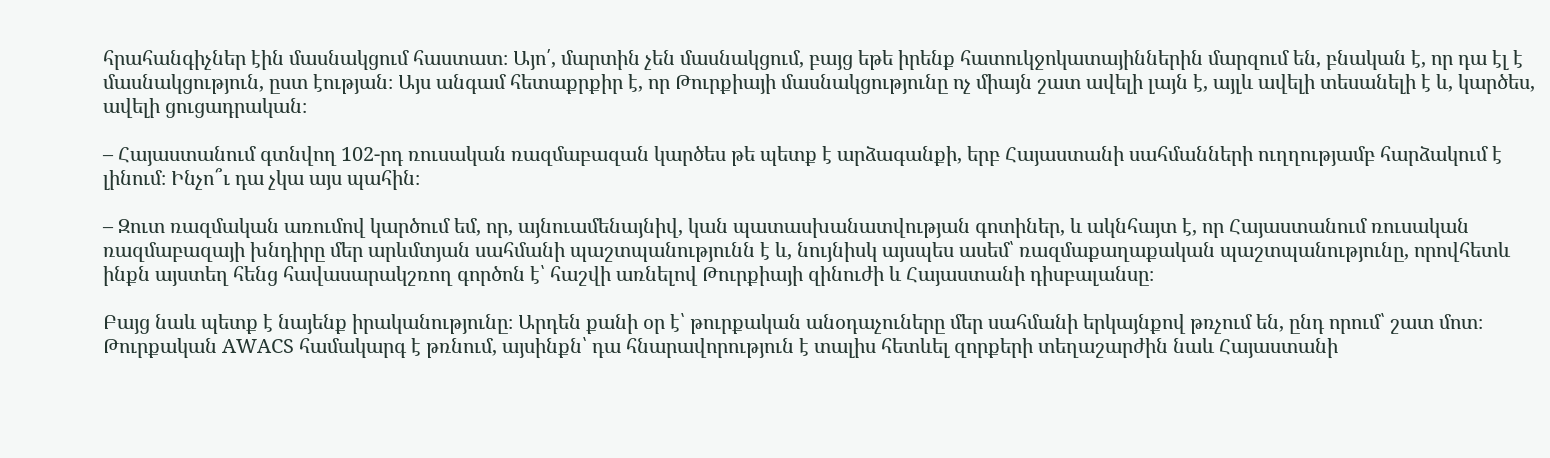հրահանգիչներ էին մասնակցում հաստատ։ Այո՛, մարտին չեն մասնակցում, բայց եթե իրենք հատուկջոկատայիններին մարզում են, բնական է, որ դա էլ է մասնակցություն, ըստ էության։ Այս անգամ հետաքրքիր է, որ Թուրքիայի մասնակցությունը ոչ միայն շատ ավելի լայն է, այլև ավելի տեսանելի է և, կարծես, ավելի ցուցադրական։

– Հայաստանում գտնվող 102-րդ ռուսական ռազմաբազան կարծես թե պետք է արձագանքի, երբ Հայաստանի սահմանների ուղղությամբ հարձակում է լինում։ Ինչո՞ւ դա չկա այս պահին։

– Զուտ ռազմական առումով կարծում եմ, որ, այնուամենայնիվ, կան պատասխանատվության գոտիներ, և ակնհայտ է, որ Հայաստանում ռուսական ռազմաբազայի խնդիրը մեր արևմտյան սահմանի պաշտպանությունն է և, նույնիսկ այսպես ասեմ՝ ռազմաքաղաքական պաշտպանությունը, որովհետև ինքն այստեղ հենց հավասարակշռող գործոն է՝ հաշվի առնելով Թուրքիայի զինուժի և Հայաստանի դիսբալանսը։

Բայց նաև պետք է նայենք իրականությունը։ Արդեն քանի օր է՝ թուրքական անօդաչուները մեր սահմանի երկայնքով թռչում են, ընդ որում՝ շատ մոտ։ Թուրքական AWACS համակարգ է թռնում, այսինքն՝ դա հնարավորություն է տալիս հետևել զորքերի տեղաշարժին նաև Հայաստանի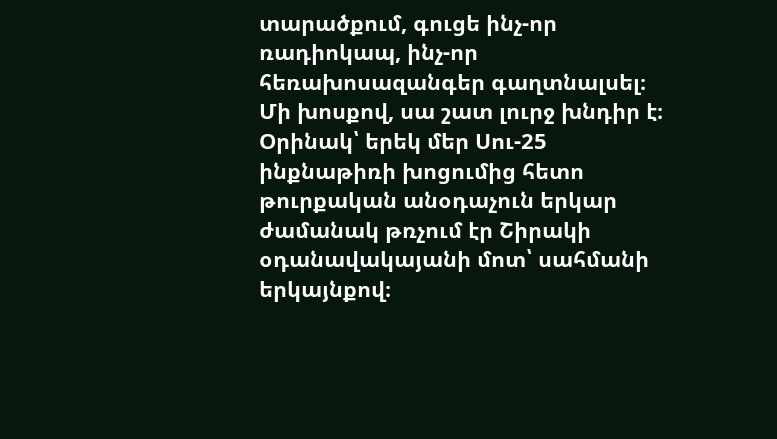տարածքում, գուցե ինչ-որ ռադիոկապ, ինչ-որ հեռախոսազանգեր գաղտնալսել։ Մի խոսքով, սա շատ լուրջ խնդիր է։ Օրինակ՝ երեկ մեր Սու-25 ինքնաթիռի խոցումից հետո թուրքական անօդաչուն երկար ժամանակ թռչում էր Շիրակի օդանավակայանի մոտ՝ սահմանի երկայնքով։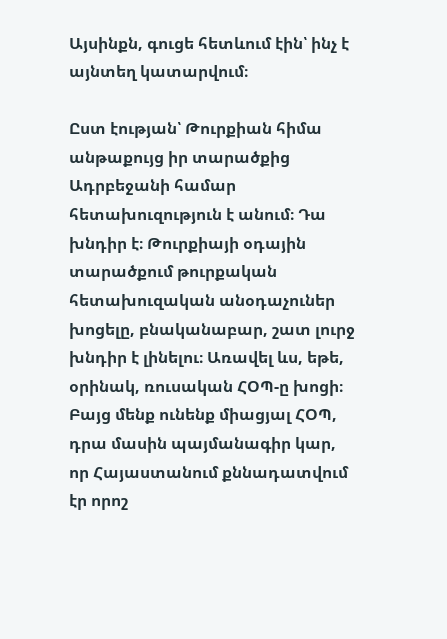Այսինքն, գուցե հետևում էին՝ ինչ է այնտեղ կատարվում։

Ըստ էության՝ Թուրքիան հիմա անթաքույց իր տարածքից Ադրբեջանի համար հետախուզություն է անում։ Դա խնդիր է։ Թուրքիայի օդային տարածքում թուրքական հետախուզական անօդաչուներ խոցելը, բնականաբար, շատ լուրջ խնդիր է լինելու։ Առավել ևս, եթե, օրինակ, ռուսական ՀՕՊ-ը խոցի։ Բայց մենք ունենք միացյալ ՀՕՊ, դրա մասին պայմանագիր կար, որ Հայաստանում քննադատվում էր որոշ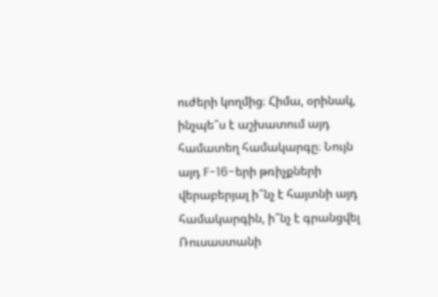ուժերի կողմից։ Հիմա, օրինակ, ինչպե՞ս է աշխատում այդ համատեղ համակարգը։ Նույն այդ F-16-երի թռիչքների վերաբերյալ ի՞նչ է հայտնի այդ համակարգին, ի՞նչ է գրանցվել Ռուսաստանի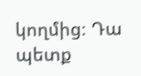կողմից։ Դա պետք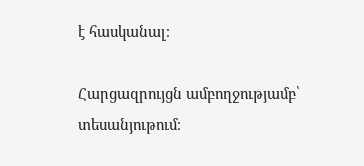է հասկանալ։

Հարցազրույցն ամբողջությամբ՝ տեսանյութում։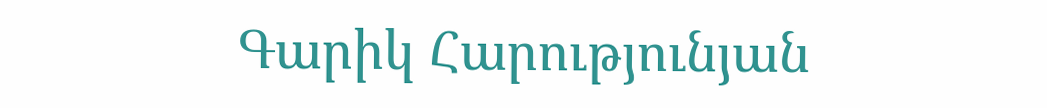Գարիկ Հարությունյան